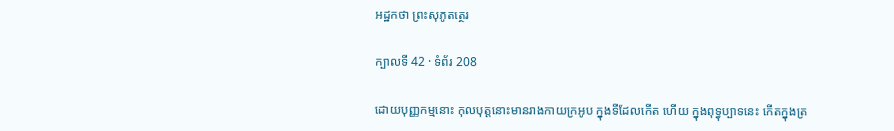អដ្ឋកថា ព្រះសុភូតត្ថេរ

ក្បាលទី 42 · ទំព័រ 208

ដោយបុញ្ញកម្មនោះ កុលបុត្តនោះមានរាងកាយក្រអូប ក្នុងទីដែលកើត ហើយ ក្នុងពុទ្ធុប្បាទនេះ កើតក្នុងត្រ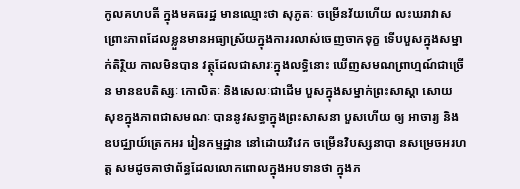កូលគហបតី ក្នុងមគធរដ្ឋ មានឈ្មោះថា សុភូតៈ ចម្រើនវ័យហើយ លះឃរាវាស ព្រោះភាពដែលខ្លួនមានអធ្យាស្រ័យក្នុងការរលាស់ចេញចាកទុក្ខ ទើបបួសក្នុងសម្នាក់តិរ្ថិយ កាលមិនបាន វត្ថុដែលជាសារៈក្នុងលទ្ធិនោះ ឃើញសមណព្រាហ្មណ៍ជាច្រើន មានឧបតិស្សៈ កោលិតៈ និងសេលៈជាដើម បួសក្នុងសម្នាក់ព្រះសាស្តា សោយ សុខក្នុងភាពជាសមណៈ បាននូវសទ្ធាក្នុងព្រះសាសនា បួសហើយ ឲ្យ អាចារ្យ និងឧបជ្ឈាយ៍ត្រេកអរ រៀនកម្មដ្ឋាន នៅដោយវិវេក ចម្រើនវិបស្សនាបា នសម្រេចអរហត្ត សមដូចគាថាព័ន្ធដែលលោកពោលក្នុងអបទានថា ក្នុងភ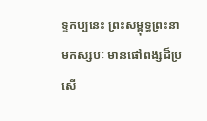ទ្ទកប្បនេះ ព្រះសម្ពុទ្ធព្រះនាមកស្សបៈ មានផៅពង្សដ៏ប្រសើ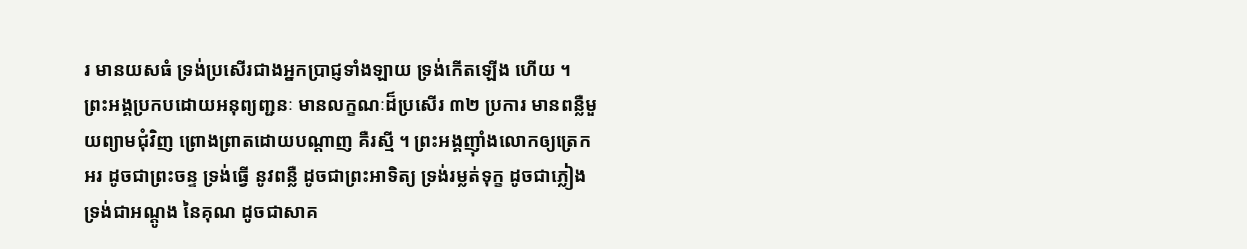រ មានយសធំ ទ្រង់ប្រសើរជាងអ្នកប្រាជ្ញទាំងឡាយ ទ្រង់កើតឡើង ហើយ ។ ព្រះអង្គប្រកបដោយអនុព្យញ្ជនៈ មានលក្ខណៈដ៏ប្រសើរ ៣២ ប្រការ មានពន្លឺមួយព្យាមជុំវិញ ព្រោងព្រាតដោយបណ្តាញ គឺរស្មី ។ ព្រះអង្គញ៉ាំងលោកឲ្យត្រេកអរ ដូចជាព្រះចន្ទ ទ្រង់ធ្វើ នូវពន្លឺ ដូចជាព្រះអាទិត្យ ទ្រង់រម្លត់ទុក្ខ ដូចជាភ្លៀង ទ្រង់ជាអណ្តូង នៃគុណ ដូចជាសាគ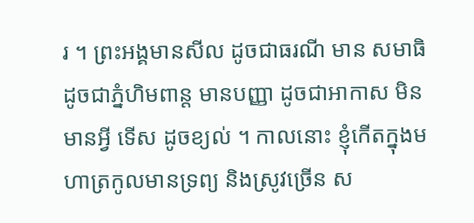រ ។ ព្រះអង្គមានសីល ដូចជាធរណី មាន សមាធិ ដូចជាភ្នំហិមពាន្ត មានបញ្ញា ដូចជាអាកាស មិនមានអ្វី ទើស ដូចខ្យល់ ។ កាលនោះ ខ្ញុំកើតក្នុងមហាត្រកូលមានទ្រព្យ និងស្រូវច្រើន ស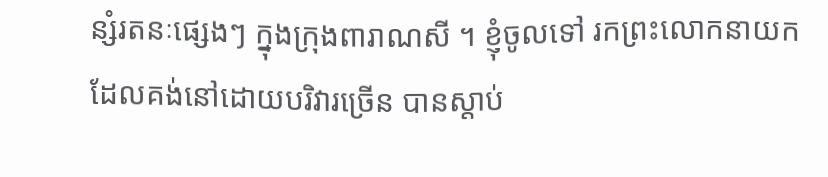ន្សំរតនៈផ្សេងៗ ក្នុងក្រុងពារាណសី ។ ខ្ញុំចូលទៅ រកព្រះលោកនាយក ដែលគង់នៅដោយបរិវារច្រើន បានស្តាប់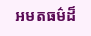អមតធម៌ដ៏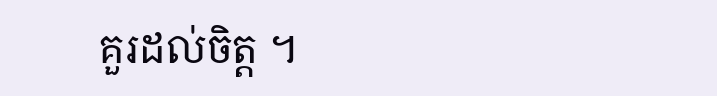គួរដល់ចិត្ត ។